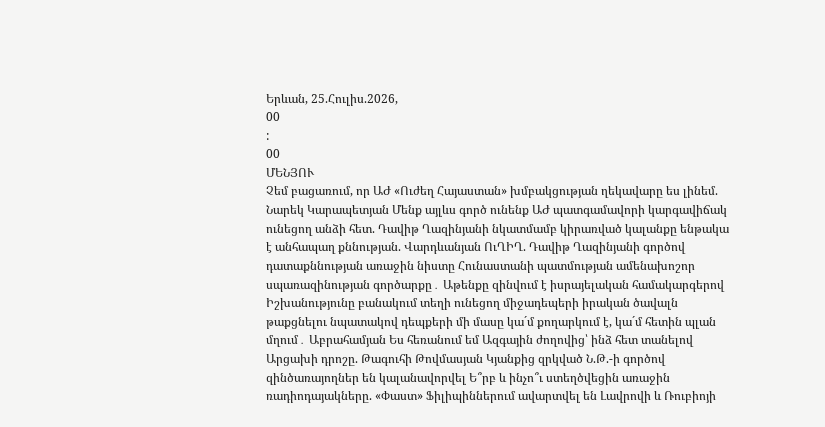Երևան, 25.Հուլիս.2026,
00
:
00
ՄԵՆՅՈՒ
Չեմ բացառում, որ ԱԺ «Ուժեղ Հայաստան» խմբակցության ղեկավարը ես լինեմ. Նարեկ Կարապետյան Մենք այլևս գործ ունենք ԱԺ պատգամավորի կարգավիճակ ունեցող անձի հետ. Դավիթ Ղազինյանի նկատմամբ կիրառված կալանքը ենթակա է անհապաղ քննության. Վարդևանյան ՈւՂԻՂ. Դավիթ Ղազինյանի գործով դատաքննության առաջին նիստը Հունաստանի պատմության ամենախոշոր սպառազինության գործարքը․ Աթենքը զինվում է իսրայելական համակարգերով Իշխանությունը բանակում տեղի ունեցող միջադեպերի իրական ծավալն թաքցնելու նպատակով դեպքերի մի մասը կա´մ քողարկում է, կա´մ հետին պլան մղում․ Աբրահամյան Ես հեռանում եմ Ազգային ժողովից՝ ինձ հետ տանելով Արցախի դրոշը. Թագուհի Թովմասյան Կյանքից զրկված Ն.Թ.-ի գործով զինծառայողներ են կալանավորվել Ե՞րբ և ինչո՞ւ ստեղծվեցին առաջին ռադիոդայակները. «Փաստ» Ֆիլիպիններում ավարտվել են Լավրովի և Ռուբիոյի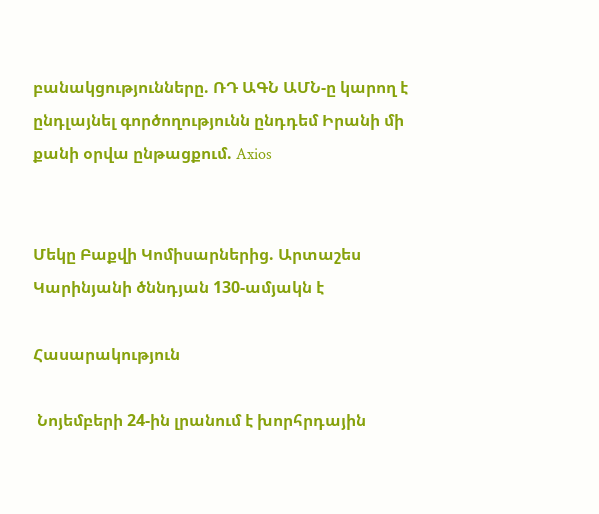բանակցությունները. ՌԴ ԱԳՆ ԱՄՆ-ը կարող է ընդլայնել գործողությունն ընդդեմ Իրանի մի քանի օրվա ընթացքում. Axios


Մեկը Բաքվի Կոմիսարներից. Արտաշես Կարինյանի ծննդյան 130-ամյակն է

Հասարակություն

 Նոյեմբերի 24-ին լրանում է խորհրդային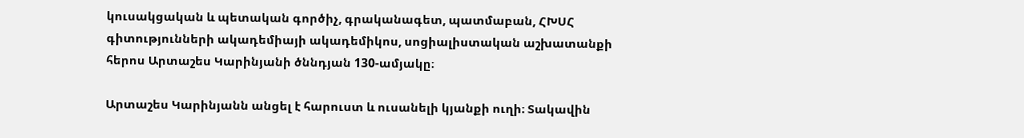կուսակցական և պետական գործիչ, գրականագետ, պատմաբան, ՀԽՍՀ գիտությունների ակադեմիայի ակադեմիկոս, սոցիալիստական աշխատանքի հերոս Արտաշես Կարինյանի ծննդյան 130-ամյակը։

Արտաշես Կարինյանն անցել է հարուստ և ուսանելի կյանքի ուղի։ Տակավին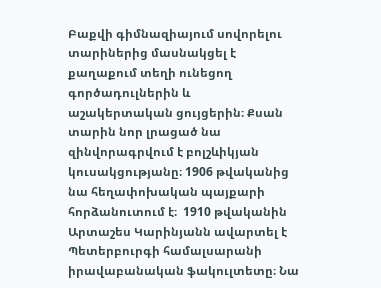Բաքվի գիմնազիայում սովորելու տարիներից մասնակցել է քաղաքում տեղի ունեցող գործադուլներին և  աշակերտական ցույցերին։ Քսան տարին նոր լրացած նա զինվորագրվում է բոլշևիկյան կուսակցությանը։ 1906 թվականից նա հեղափոխական պայքարի հորձանուտում է։  1910 թվականին Արտաշես Կարինյանն ավարտել է Պետերբուրգի համալսարանի իրավաբանական ֆակուլտետը։ Նա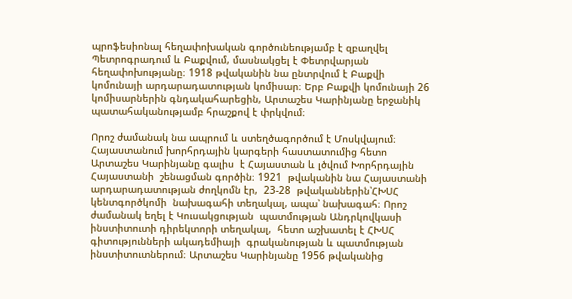պրոֆեսիոնալ հեղափոխական գործունեությամբ է զբաղվել Պետրոգրադում և Բաքվում, մասնակցել է Փետրվարյան հեղափոխությանը։ 1918 թվականին նա ընտրվում է Բաքվի կոմունայի արդարադատության կոմիսար։ Երբ Բաքվի կոմունայի 26 կոմիսարներին գնդակահարեցին, Արտաշես Կարինյանը երջանիկ պատահականությամբ հրաշքով է փրկվում։

Որոշ ժամանակ նա ապրում և ստեղծագործում է Մոսկվայում։ Հայաստանում խորհրդային կարգերի հաստատումից հետո Արտաշես Կարինյանը գալիս  է Հայաստան և լծվում Խորհրդային Հայաստանի  շենացման գործին։ 1921  թվականին նա Հայաստանի արդարադատության ժողկոմն էր,  23-28  թվականներին՝ՀԽՍՀ կենտգործկոմի  նախագահի տեղակալ, ապա՝ նախագահ։ Որոշ ժամանակ եղել է Կուսակցության  պատմության Անդրկովկասի ինստիտուտի դիրեկտորի տեղակալ,  հետո աշխատել է ՀԽՍՀ գիտությունների ակադեմիայի  գրականության և պատմության  ինստիտուտներում։ Արտաշես Կարինյանը 1956 թվականից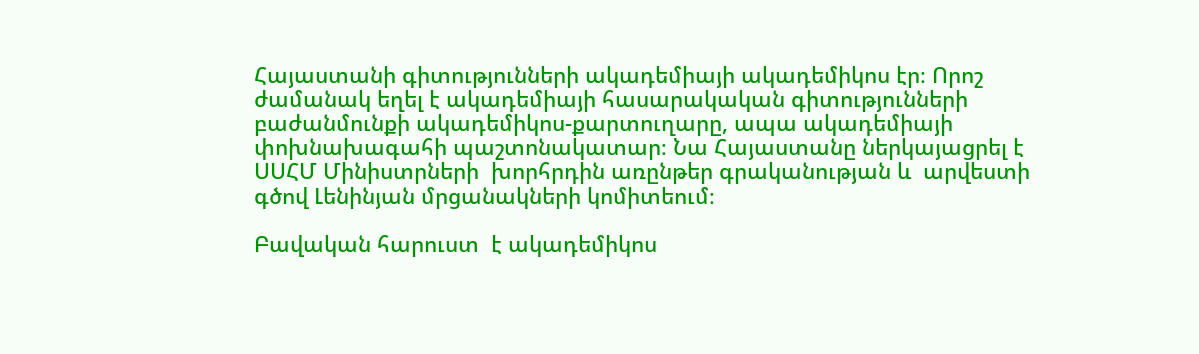Հայաստանի գիտությունների ակադեմիայի ակադեմիկոս էր։ Որոշ ժամանակ եղել է ակադեմիայի հասարակական գիտությունների բաժանմունքի ակադեմիկոս-քարտուղարը, ապա ակադեմիայի փոխնախագահի պաշտոնակատար։ Նա Հայաստանը ներկայացրել է ՍՍՀՄ Մինիստրների  խորհրդին առընթեր գրականության և  արվեստի գծով Լենինյան մրցանակների կոմիտեում։

Բավական հարուստ  է ակադեմիկոս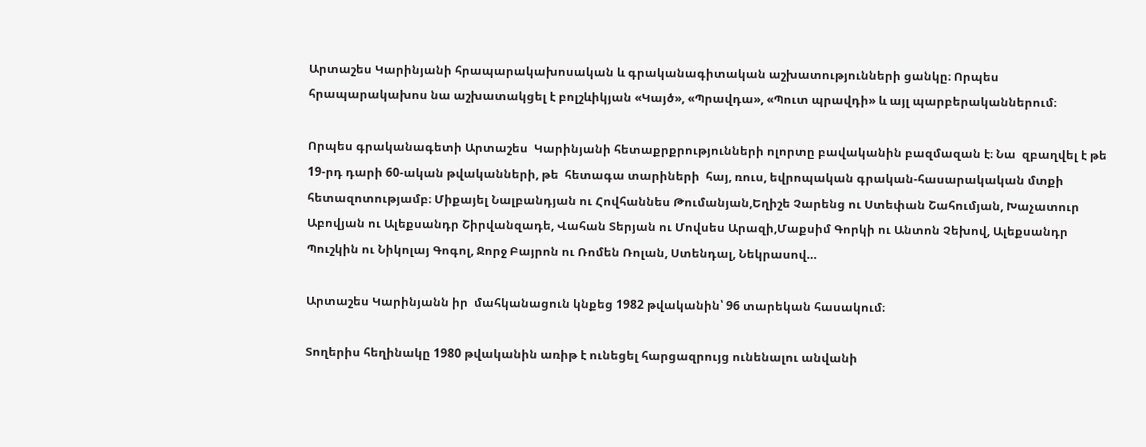Արտաշես Կարինյանի հրապարակախոսական և գրականագիտական աշխատությունների ցանկը։ Որպես հրապարակախոս նա աշխատակցել է բոլշևիկյան «Կայծ», «Պրավդա», «Պուտ պրավդի» և այլ պարբերականներում։

Որպես գրականագետի Արտաշես  Կարինյանի հետաքրքրությունների ոլորտը բավականին բազմազան է։ Նա  զբաղվել է թե 19-րդ դարի 60-ական թվականների, թե  հետագա տարիների  հայ, ռուս, եվրոպական գրական-հասարակական մտքի հետազոտությամբ։ Միքայել Նալբանդյան ու Հովհաննես Թումանյան,Եղիշե Չարենց ու Ստեփան Շահումյան, Խաչատուր Աբովյան ու Ալեքսանդր Շիրվանզադե, Վահան Տերյան ու Մովսես Արազի,Մաքսիմ Գորկի ու Անտոն Չեխով, Ալեքսանդր Պուշկին ու Նիկոլայ Գոգոլ, Ջորջ Բայրոն ու Ռոմեն Ռոլան, Ստենդալ, Նեկրասով…

Արտաշես Կարինյանն իր  մահկանացուն կնքեց 1982 թվականին՝ 96 տարեկան հասակում։

Տողերիս հեղինակը 1980 թվականին առիթ է ունեցել հարցազրույց ունենալու անվանի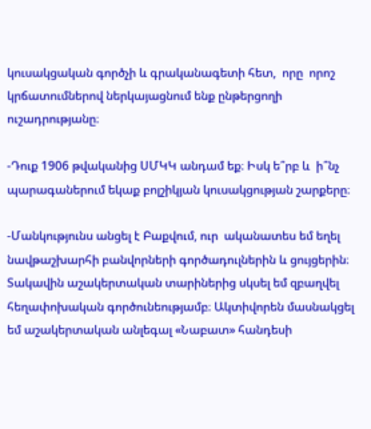կուսակցական գործչի և գրականագետի հետ,  որը  որոշ կրճատումներով ներկայացնում ենք ընթերցողի ուշադրությանը։

-Դուք 1906 թվականից ՍՄԿԿ անդամ եք։ Իսկ ե՞րբ և  ի՞նչ  պարագաներում եկաք բոլշիկյան կուսակցության շարքերը։

-Մանկությունս անցել է Բաքվում, ուր  ականատես եմ եղել նավթաշխարհի բանվորների գործադուլներին և ցույցերին։ Տակավին աշակերտական տարիներից սկսել եմ զբաղվել հեղափոխական գործունեությամբ։ Ակտիվորեն մասնակցել եմ աշակերտական անլեգալ «Նաբատ» հանդեսի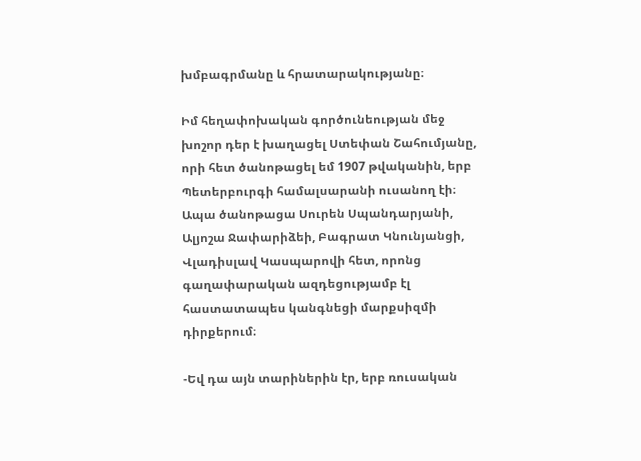խմբագրմանը և հրատարակությանը։

Իմ հեղափոխական գործունեության մեջ խոշոր դեր է խաղացել Ստեփան Շահումյանը, որի հետ ծանոթացել եմ 1907 թվականին, երբ Պետերբուրգի համալսարանի ուսանող էի։ Ապա ծանոթացա Սուրեն Սպանդարյանի, Ալյոշա Ջափարիձեի, Բագրատ Կնունյանցի, Վլադիսլավ Կասպարովի հետ, որոնց գաղափարական ազդեցությամբ էլ հաստատապես կանգնեցի մարքսիզմի դիրքերում։

-Եվ դա այն տարիներին էր, երբ ռուսական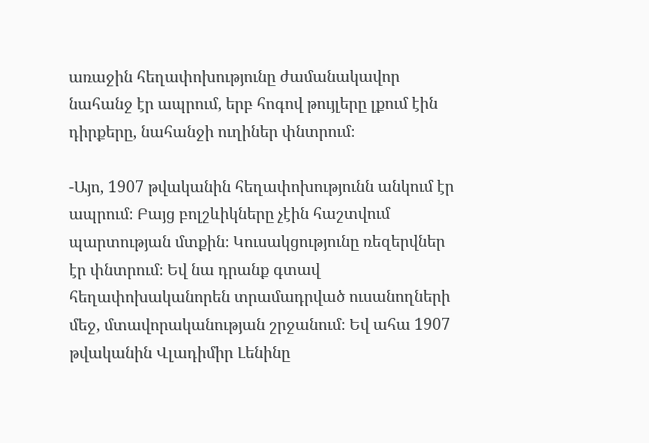առաջին հեղափոխությունը ժամանակավոր նահանջ էր ապրում, երբ հոգով թույլերը լքում էին դիրքերը, նահանջի ուղիներ փնտրում։

-Այո, 1907 թվականին հեղափոխությունն անկում էր ապրում։ Բայց բոլշևիկները չէին հաշտվում պարտության մտքին։ Կուսակցությունը ռեզերվներ էր փնտրում։ Եվ նա դրանք գտավ հեղափոխականորեն տրամադրված ուսանողների մեջ, մտավորականության շրջանում։ Եվ ահա 1907 թվականին Վլադիմիր Լենինը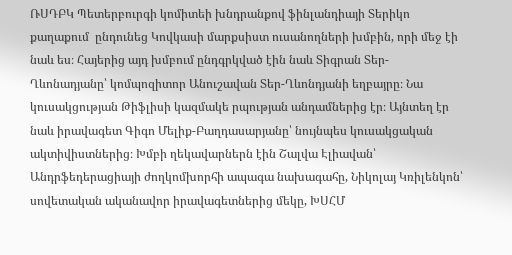ՌՍԴԲԿ Պետերբուրգի կոմիտեի խնդրանքով ֆինլանդիայի Տերիկո քաղաքում  ընդունեց Կովկասի մարքսիստ ուսանողների խմբին, որի մեջ էի նաև ես։ Հայերից այդ խմբում ընդգրկված էին նաև Տիգրան Տեր-Ղևոնադյանը՝ կոմպոզիտոր Անուշավան Տեր-Ղևոնդյանի եղբայրը։ Նա կուսակցության Թիֆլիսի կազմակե րպության անդամներից էր։ Այնտեղ էր նաև իրավագետ Գիգո Մելիք-Բաղդասարյանը՝ նույնպես կուսակցական ակտիվիստներից։ Խմբի ղեկավարներն էին Շալվա Էլիավան՝ Անդրֆեդերացիայի ժողկոմխորհի ապագա նախագահը, Նիկոլայ Կռիլենկոն՝ սովետական ականավոր իրավագետներից մեկը, ԽՍՀՄ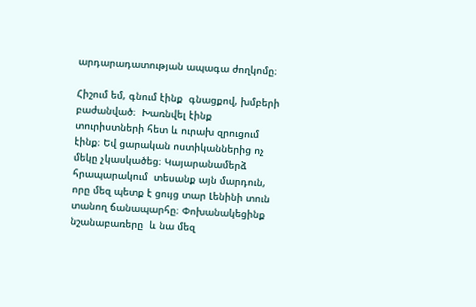արդարադատության ապագա ժողկոմը։

Հիշում եմ, գնում էինք  գնացքով, խմբերի բաժանված։  Խառնվել էինք տուրիստների հետ և ուրախ զրուցում էինք։ Եվ ցարական ոստիկաններից ոչ մեկը չկասկածեց։ Կայարանամերձ հրապարակում  տեսանք այն մարդուն, որը մեզ պետք է ցույց տար Լենինի տուն  տանող ճանապարհը։ Փոխանակեցինք նշանաբառերը  և նա մեզ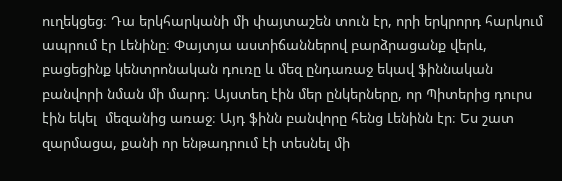ուղեկցեց։ Դա երկհարկանի մի փայտաշեն տուն էր, որի երկրորդ հարկում ապրում էր Լենինը։ Փայտյա աստիճաններով բարձրացանք վերև, բացեցինք կենտրոնական դուռը և մեզ ընդառաջ եկավ ֆիննական բանվորի նման մի մարդ։ Այստեղ էին մեր ընկերները, որ Պիտերից դուրս էին եկել  մեզանից առաջ։ Այդ ֆինն բանվորը հենց Լենինն էր։ Ես շատ զարմացա, քանի որ ենթադրում էի տեսնել մի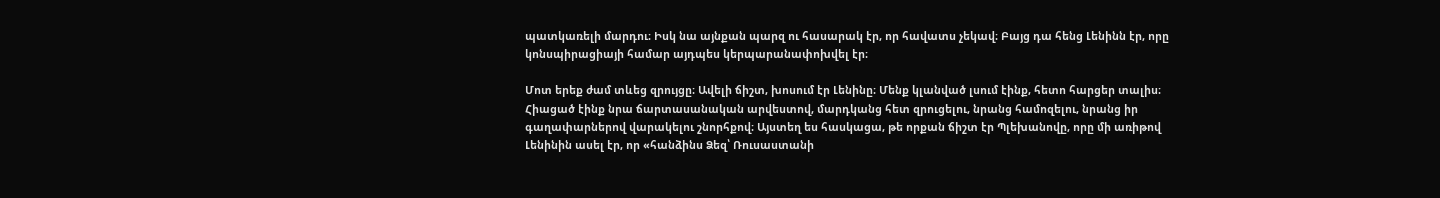պատկառելի մարդու։ Իսկ նա այնքան պարզ ու հասարակ էր, որ հավատս չեկավ։ Բայց դա հենց Լենինն էր, որը կոնսպիրացիայի համար այդպես կերպարանափոխվել էր։

Մոտ երեք ժամ տևեց զրույցը։ Ավելի ճիշտ, խոսում էր Լենինը։ Մենք կլանված լսում էինք, հետո հարցեր տալիս։ Հիացած էինք նրա ճարտասանական արվեստով, մարդկանց հետ զրուցելու, նրանց համոզելու, նրանց իր գաղափարներով վարակելու շնորհքով։ Այստեղ ես հասկացա, թե որքան ճիշտ էր Պլեխանովը, որը մի առիթով Լենինին ասել էր, որ «հանձինս Ձեզ՝ Ռուսաստանի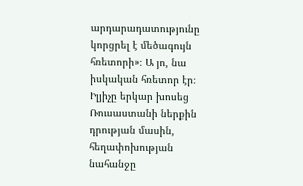արդարադատությունը կորցրել է մեծագույն հռետորի»։ Ա յո, նա իսկական հռետոր էր։ Իլյիչը երկար խոսեց Ռուսաստանի ներքին դրության մասին, հեղափոխության նահանջը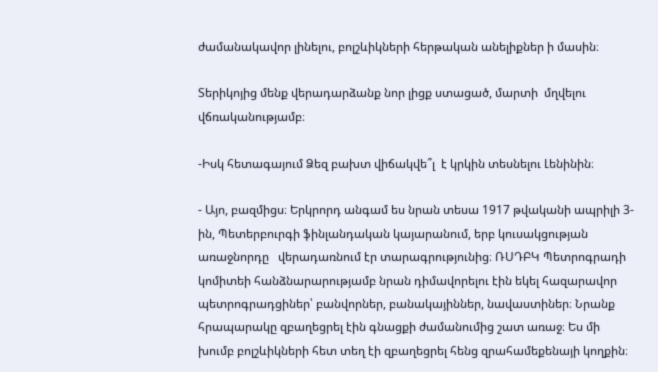ժամանակավոր լինելու, բոլշևիկների հերթական անելիքներ ի մասին։

Տերիկոյից մենք վերադարձանք նոր լիցք ստացած, մարտի  մղվելու վճռականությամբ։

-Իսկ հետագայում Ձեզ բախտ վիճակվե՞լ  է կրկին տեսնելու Լենինին։

- Այո, բազմիցս։ Երկրորդ անգամ ես նրան տեսա 1917 թվականի ապրիլի 3-ին, Պետերբուրգի ֆինլանդական կայարանում, երբ կուսակցության առաջնորդը   վերադառնում էր տարագրությունից։ ՌՍԴԲԿ Պետրոգրադի կոմիտեի հանձնարարությամբ նրան դիմավորելու էին եկել հազարավոր պետրոգրադցիներ՝ բանվորներ, բանակայիններ, նավաստիներ։ Նրանք հրապարակը զբաղեցրել էին գնացքի ժամանումից շատ առաջ։ Ես մի խումբ բոլշևիկների հետ տեղ էի զբաղեցրել հենց զրահամեքենայի կողքին։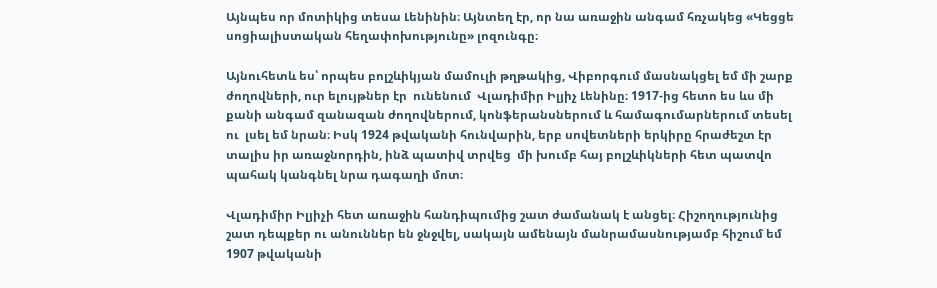Այնպես որ մոտիկից տեսա Լենինին։ Այնտեղ էր, որ նա առաջին անգամ հռչակեց «Կեցցե սոցիալիստական հեղափոխությունը» լոզունգը։

Այնուհետև ես՝ որպես բոլշևիկյան մամուլի թղթակից, Վիբորգում մասնակցել եմ մի շարք ժողովների, ուր ելույթներ էր  ունենում  Վլադիմիր Իլյիչ Լենինը։ 1917-ից հետո ես ևս մի քանի անգամ զանազան ժողովներում, կոնֆերանսներում և համագումարներում տեսել ու  լսել եմ նրան։ Իսկ 1924 թվականի հունվարին, երբ սովետների երկիրը հրաժեշտ էր տալիս իր առաջնորդին, ինձ պատիվ տրվեց  մի խումբ հայ բոլշևիկների հետ պատվո պահակ կանգնել նրա դագաղի մոտ։

Վլադիմիր Իլյիչի հետ առաջին հանդիպումից շատ ժամանակ է անցել։ Հիշողությունից շատ դեպքեր ու անուններ են ջնջվել, սակայն ամենայն մանրամասնությամբ հիշում եմ 1907 թվականի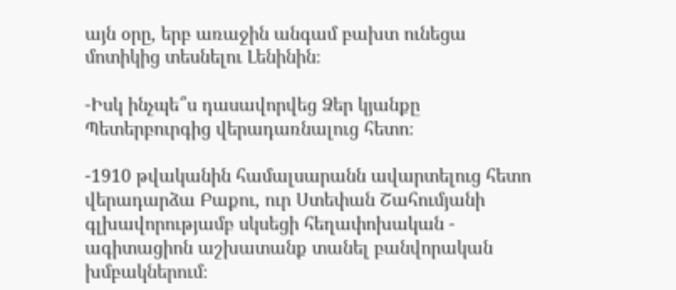այն օրը, երբ առաջին անգամ բախտ ունեցա մոտիկից տեսնելու Լենինին։

-Իսկ ինչպե՞ս դասավորվեց Ձեր կյանքը Պետերբուրգից վերադառնալուց հետո։

-1910 թվականին համալսարանն ավարտելուց հետո վերադարձա Բաքու, ուր Ստեփան Շահումյանի գլխավորությամբ սկսեցի հեղափոխական - ագիտացիոն աշխատանք տանել բանվորական խմբակներում։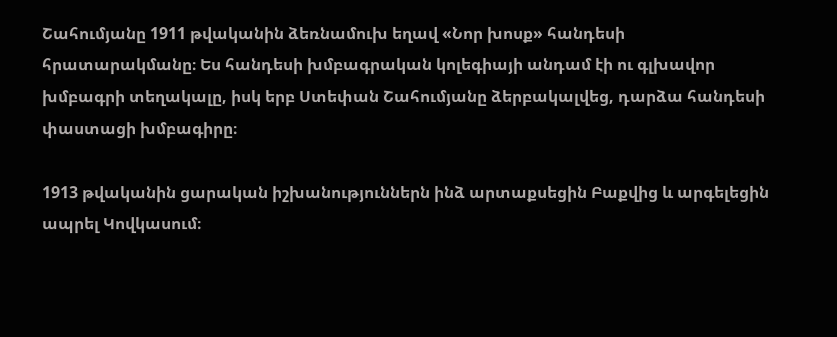Շահումյանը 1911 թվականին ձեռնամուխ եղավ «Նոր խոսք» հանդեսի  հրատարակմանը։ Ես հանդեսի խմբագրական կոլեգիայի անդամ էի ու գլխավոր խմբագրի տեղակալը, իսկ երբ Ստեփան Շահումյանը ձերբակալվեց, դարձա հանդեսի փաստացի խմբագիրը։

1913 թվականին ցարական իշխանություններն ինձ արտաքսեցին Բաքվից և արգելեցին ապրել Կովկասում։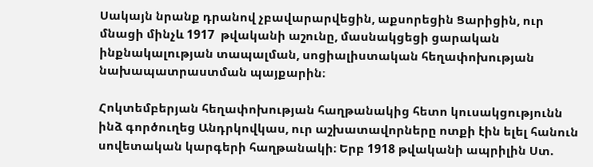Սակայն նրանք դրանով չբավարարվեցին, աքսորեցին Ցարիցին, ուր մնացի մինչև 1917  թվականի աշունը, մասնակցեցի ցարական ինքնակալության տապալման, սոցիալիստական հեղափոխության նախապատրաստման պայքարին։

Հոկտեմբերյան հեղափոխության հաղթանակից հետո կուսակցությունն ինձ գործուղեց Անդրկովկաս, ուր աշխատավորները ոտքի էին ելել հանուն սովետական կարգերի հաղթանակի։ Երբ 1918 թվականի ապրիլին Ստ.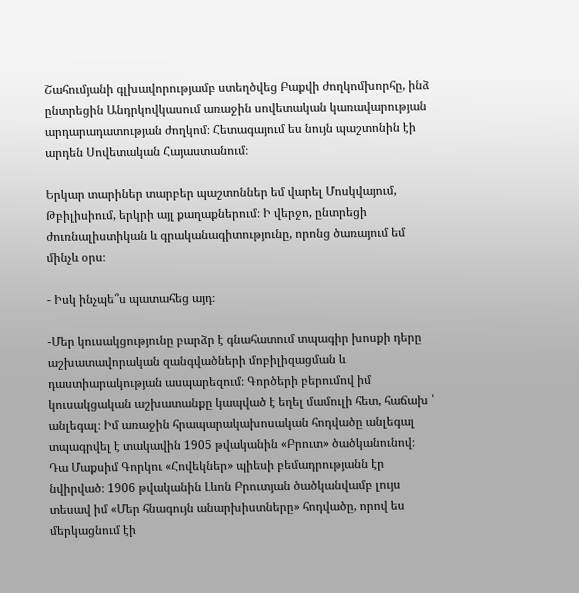Շահումյանի գլխավորությամբ ստեղծվեց Բաքվի ժողկոմխորհը, ինձ ընտրեցին Անդրկովկասում առաջին սովետական կառավարության արդարադատության ժողկոմ։ Հետագայում ես նույն պաշտոնին էի արդեն Սովետական Հայաստանում։

Երկար տարիներ տարբեր պաշտոններ եմ վարել Մոսկվայում, Թբիլիսիում, երկրի այլ քաղաքներում։ Ի վերջո, ընտրեցի ժուռնալիստիկան և գրականագիտությունը, որոնց ծառայում եմ մինչև օրս։

- Իսկ ինչպե՞ս պատահեց այդ։

-Մեր կուսակցությունը բարձր է գնահատում տպագիր խոսքի դերը աշխատավորական զանգվածների մոբիլիզացման և դաստիարակության ասպարեզում։ Գործերի բերումով իմ կուսակցական աշխատանքը կապված է եղել մամուլի հետ, հաճախ ՝ անլեգալ։ Իմ առաջին հրապարակախոսական հոդվածը անլեգալ տպագրվել է տակավին 1905 թվականին «Բրուտ» ծածկանունով։ Դա Մաքսիմ Գորկու «Հովեկներ» պիեսի բեմադրությանն էր նվիրված։ 1906 թվականին Լևոն Բրուտյան ծածկանվամբ լույս  տեսավ իմ «Մեր հնագույն անարխիստները» հոդվածը, որով ես մերկացնում էի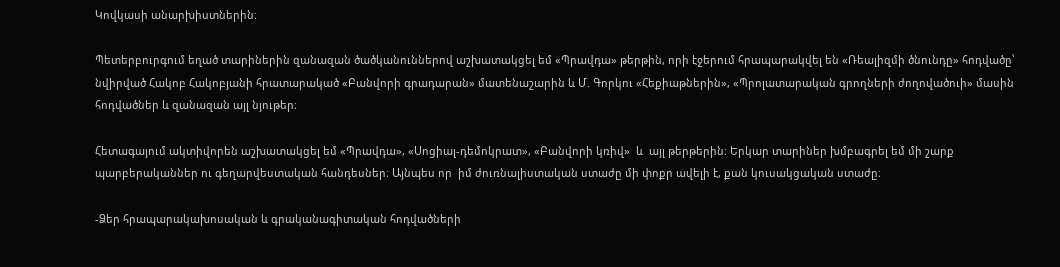Կովկասի անարխիստներին։

Պետերբուրգում եղած տարիներին զանազան ծածկանուններով աշխատակցել եմ «Պրավդա» թերթին, որի էջերում հրապարակվել են «Ռեալիզմի ծնունդը» հոդվածը՝ նվիրված Հակոբ Հակոբյանի հրատարակած «Բանվորի գրադարան» մատենաշարին և Մ. Գորկու «Հեքիաթներին», «Պրոլատարական գրողների ժողովածուի» մասին հոդվածներ և զանազան այլ նյութեր։

Հետագայում ակտիվորեն աշխատակցել եմ «Պրավդա», «Սոցիալ-դեմոկրատ», «Բանվորի կռիվ»  և  այլ թերթերին։ Երկար տարիներ խմբագրել եմ մի շարք պարբերականներ ու գեղարվեստական հանդեսներ։ Այնպես որ  իմ ժուռնալիստական ստաժը մի փոքր ավելի է, քան կուսակցական ստաժը։

-Ձեր հրապարակախոսական և գրականագիտական հոդվածների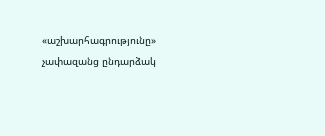«աշխարհագրությունը» չափազանց ընդարձակ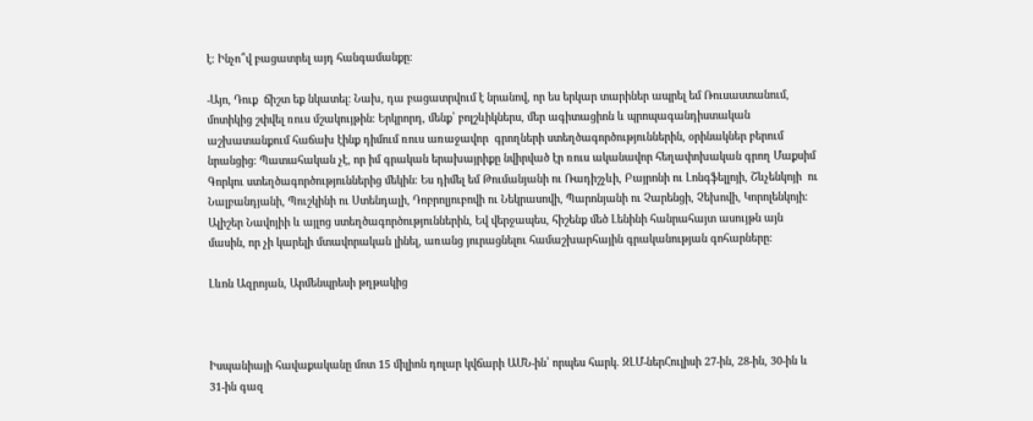է։ Ինչո՞վ բացատրել այդ հանգամանքը։

-Այո, Դուք  ճիշտ եք նկատել։ Նախ, դա բացատրվում է նրանով, որ ես երկար տարիներ ապրել եմ Ռուսաստանում, մոտիկից շփվել ռուս մշակույթին։ Երկրորդ, մենք՝ բոլշևիկներս, մեր ագիտացիոն և պրոպագանդիստական աշխատանքում հաճախ էինք դիմում ռուս առաջավոր  գրողների ստեղծագործություններին, օրինակներ բերում նրանցից։ Պատահական չէ, որ իմ գրական երախայրիքը նվիրված էր ռուս ականավոր հեղափոխական գրող Մաքսիմ Գորկու ստեղծագործություններից մեկին։ Ես դիմել եմ Թումանյանի ու Ռադիշչևի, Բայրոնի ու Լոնգֆելլոյի, Շևչենկոյի  ու Նալբանդյանի, Պուշկինի ու Ստենդալի, Դոբրոլյուբովի ու Նեկրասովի, Պարոնյանի ու Չարենցի, Չեխովի, Կորոլենկոյի։ Ալիշեր Նավոյիի և այլոց ստեղծագործություններին, Եվ վերջապես, հիշենք մեծ Լենինի հանրահայտ ասույթն այն մասին, որ չի կարելի մտավորական լինել, առանց յուրացնելու համաշխարհային գրականության գոհարները։

Լևոն Ազրոյան, Արմենպրեսի թղթակից



Իսպանիայի հավաքականը մոտ 15 միլիոն դոլար կվճարի ԱՄՆ-ին՝ որպես հարկ. ԶԼՄ-ներՀուլիսի 27-ին, 28-ին, 30-ին և 31-ին գազ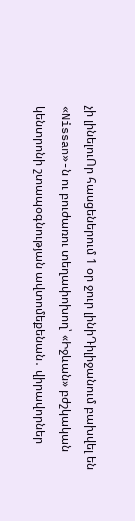չի լինելուՈր հասցեներում 1 օր ջուր լինիԴիլիջանում բախվել են «Nissan»-ն ու բուժառու տեղափոխող՝ «Իջևան» բժշկական կենտրոնի շտապօգնության ավտոմեքենան․ վիրավորներ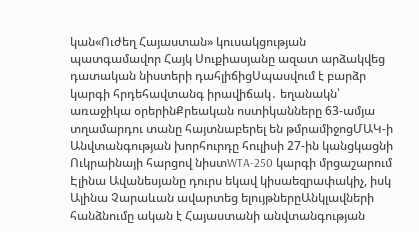կան«Ուժեղ Հայաստան» կուսակցության պատգամավոր Հայկ Սուքիասյանը ազատ արձակվեց դատական նիստերի դահլիճիցՍպասվում է բարձր կարգի հրդեհավտանգ իրավիճակ․ եղանակն՝ առաջիկա օրերինՔրեական ոստիկանները 63-ամյա տղամարդու տանը հայտնաբերել են թմրամիջոցՄԱԿ-ի Անվտանգության խորհուրդը հուլիսի 27-ին կանցկացնի Ուկրաինայի հարցով նիստWTA-250 կարգի մրցաշարում Էլինա Ավանեսյանը դուրս եկավ կիսաեզրափակիչ, իսկ Ալինա Չարաևան ավարտեց ելույթներըԱնկլավների հանձնումը ական է Հայաստանի անվտանգության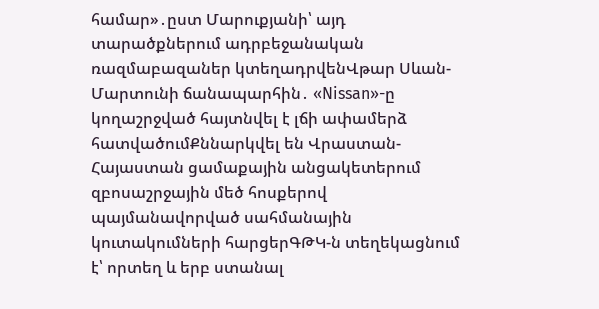համար»․ըստ Մարուքյանի՝ այդ տարածքներում ադրբեջանական ռազմաբազաներ կտեղադրվենՎթար Սևան-Մարտունի ճանապարհին․ «Nissan»-ը կողաշրջված հայտնվել է լճի ափամերձ հատվածումՔննարկվել են Վրաստան-Հայաստան ցամաքային անցակետերում զբոսաշրջային մեծ հոսքերով պայմանավորված սահմանային կուտակումների հարցերԳԹԿ-ն տեղեկացնում է՝ որտեղ և երբ ստանալ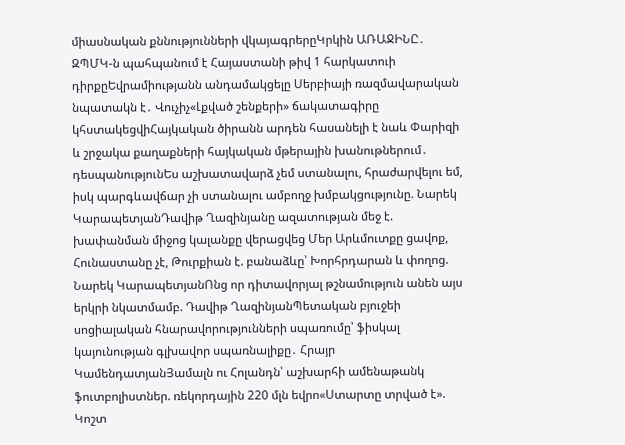միասնական քննությունների վկայագրերըԿրկին ԱՌԱՋԻՆԸ․ ԶՊՄԿ-ն պահպանում է Հայաստանի թիվ 1 հարկատուի դիրքըԵվրամիությանն անդամակցելը Սերբիայի ռազմավարական նպատակն է․ Վուչիչ«Լքված շենքերի» ճակատագիրը կհստակեցվիՀայկական ծիրանն արդեն հասանելի է նաև Փարիզի և շրջակա քաղաքների հայկական մթերային խանութներում․ դեսպանությունԵս աշխատավարձ չեմ ստանալու, հրաժարվելու եմ, իսկ պարգևավճար չի ստանալու ամբողջ խմբակցությունը. Նարեկ ԿարապետյանԴավիթ Ղազինյանը ազատության մեջ է. խափանման միջոց կալանքը վերացվեց Մեր Արևմուտքը ցավոք, Հունաստանը չէ, Թուրքիան է. բանաձևը՝ Խորհրդարան և փողոց. Նարեկ ԿարապետյանՈնց որ դիտավորյալ թշնամություն անեն այս երկրի նկատմամբ. Դավիթ ՂազինյանՊետական բյուջեի սոցիալական հնարավորությունների սպառումը՝ ֆիսկալ կայունության գլխավոր սպառնալիքը․ Հրայր ԿամենդատյանՅամալն ու Հոլանդն՝ աշխարհի ամենաթանկ ֆուտբոլիստներ. ռեկորդային 220 մլն եվրո«Ստարտը տրված է». Կոշտ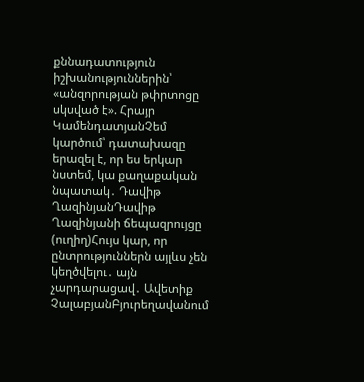քննադատություն իշխանություններին՝ «անզորության թփրտոցը սկսված է». Հրայր ԿամենդատյանՉեմ կարծում՝ դատախազը երազել է, որ ես երկար նստեմ, կա քաղաքական նպատակ․ Դավիթ ՂազինյանԴավիթ Ղազինյանի ճեպազրույցը (ուղիղ)Հույս կար, որ ընտրություններն այլևս չեն կեղծվելու․ այն չարդարացավ․ Ավետիք ՉալաբյանԲյուրեղավանում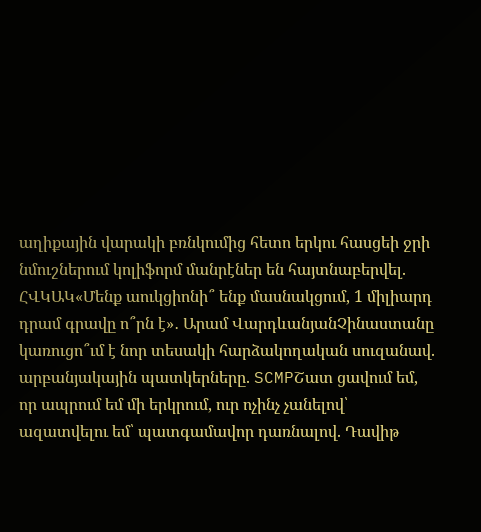աղիքային վարակի բռնկումից հետո երկու հասցեի ջրի նմուշներում կոլիֆորմ մանրէներ են հայտնաբերվել. ՀՎԿԱԿ«Մենք աուկցիոնի՞ ենք մասնակցում, 1 միլիարդ դրամ գրավը ո՞րն է»․ Արամ ՎարդևանյանՉինաստանը կառուցո՞ւմ է նոր տեսակի հարձակողական սուզանավ. արբանյակային պատկերները. SCMPՇատ ցավում եմ, որ ապրում եմ մի երկրում, ուր ոչինչ չանելով՝ ազատվելու եմ՝ պատգամավոր դառնալով. Դավիթ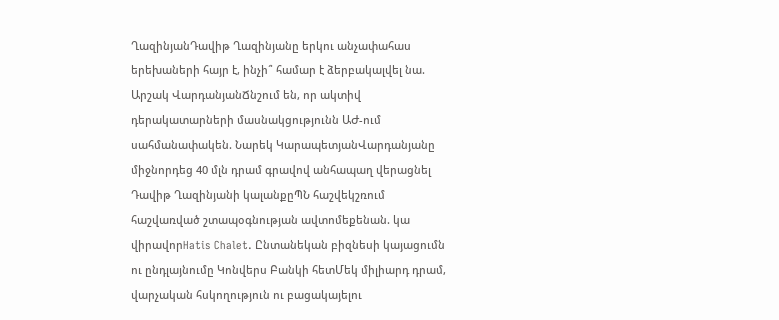ՂազինյանԴավիթ Ղազինյանը երկու անչափահաս երեխաների հայր է, ինչի՞ համար է ձերբակալվել նա. Արշակ ՎարդանյանՃնշում են, որ ակտիվ դերակատարների մասնակցությունն ԱԺ-ում սահմանափակեն. Նարեկ ԿարապետյանՎարդանյանը միջնորդեց 40 մլն դրամ գրավով անհապաղ վերացնել Դավիթ Ղազինյանի կալանքըՊՆ հաշվեկշռում հաշվառված շտապօգնության ավտոմեքենան. կա վիրավորHatis Chalet. Ընտանեկան բիզնեսի կայացումն ու ընդլայնումը Կոնվերս Բանկի հետՄեկ միլիարդ դրամ, վարչական հսկողություն ու բացակայելու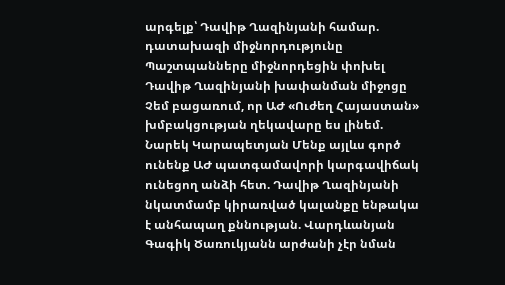արգելք՝ Դավիթ Ղազինյանի համար. դատախազի միջնորդությունը Պաշտպանները միջնորդեցին փոխել Դավիթ Ղազինյանի խափանման միջոցը Չեմ բացառում, որ ԱԺ «Ուժեղ Հայաստան» խմբակցության ղեկավարը ես լինեմ. Նարեկ Կարապետյան Մենք այլևս գործ ունենք ԱԺ պատգամավորի կարգավիճակ ունեցող անձի հետ. Դավիթ Ղազինյանի նկատմամբ կիրառված կալանքը ենթակա է անհապաղ քննության. Վարդևանյան Գագիկ Ծառուկյանն արժանի չէր նման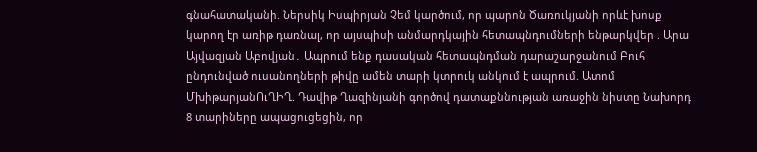գնահատականի. Ներսիկ Իսպիրյան Չեմ կարծում, որ պարոն Ծառուկյանի որևէ խոսք կարող էր առիթ դառնալ, որ այսպիսի անմարդկային հետապնդումների ենթարկվեր . Արա Այվազյան Աբովյան․ Ապրում ենք դասական հետապնդման դարաշարջանում Բուհ ընդունված ուսանողների թիվը ամեն տարի կտրուկ անկում է ապրում. Ատոմ ՄխիթարյանՈւՂԻՂ. Դավիթ Ղազինյանի գործով դատաքննության առաջին նիստը Նախորդ 8 տարիները ապացուցեցին, որ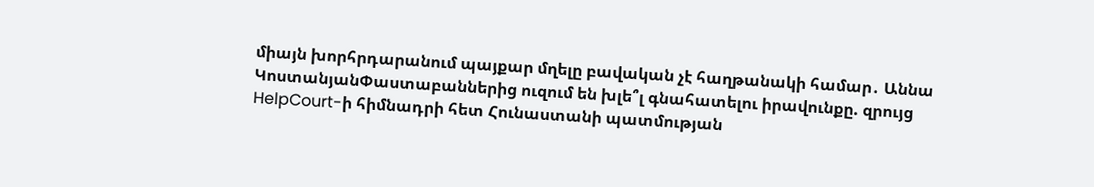միայն խորհրդարանում պայքար մղելը բավական չէ հաղթանակի համար․ Աննա ԿոստանյանՓաստաբաններից ուզում են խլե՞լ գնահատելու իրավունքը. զրույց HelpCourt-ի հիմնադրի հետ Հունաստանի պատմության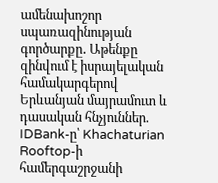ամենախոշոր սպառազինության գործարքը․ Աթենքը զինվում է իսրայելական համակարգերով Երևանյան մայրամուտ և դասական հնչյուններ. IDBank-ը՝ Khachaturian Rooftop-ի համերգաշրջանի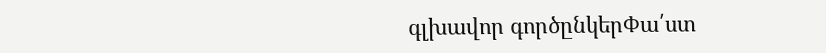գլխավոր գործընկերՓա՛ստ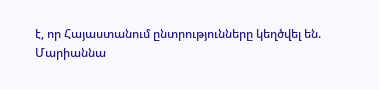է, որ Հայաստանում ընտրությունները կեղծվել են. Մարիաննա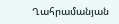Ղահրամանյան